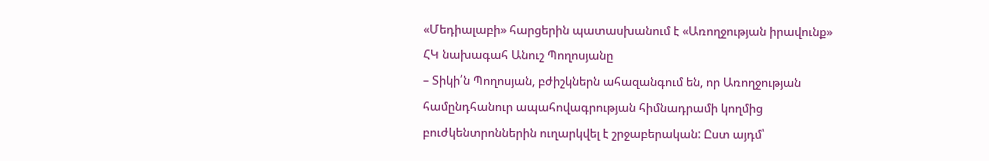«Մեդիալաբի» հարցերին պատասխանում է «Առողջության իրավունք» ՀԿ նախագահ Անուշ Պողոսյանը
– Տիկի՛ն Պողոսյան, բժիշկներն ահազանգում են, որ Առողջության համընդհանուր ապահովագրության հիմնադրամի կողմից բուժկենտրոններին ուղարկվել է շրջաբերական: Ըստ այդմ՝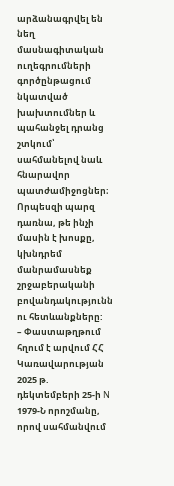արձանագրվել են նեղ մասնագիտական ուղեգրումների գործընթացում նկատված խախտումներ և պահանջել դրանց շտկում՝ սահմանելով նաև հնարավոր պատժամիջոցներ։ Որպեսզի պարզ դառնա, թե ինչի մասին է խոսքը, կխնդրեմ մանրամասնեք շրջաբերականի բովանդակությունն ու հետևանքները:
– Փաստաթղթում հղում է արվում ՀՀ Կառավարության 2025 թ. դեկտեմբերի 25-ի N 1979-Ն որոշմանը, որով սահմանվում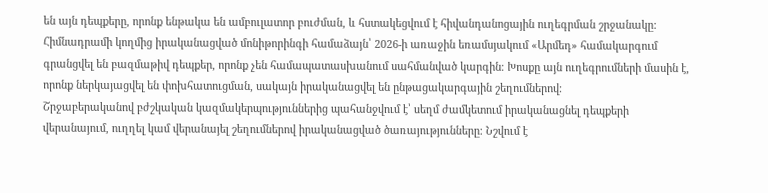են այն դեպքերը, որոնք ենթակա են ամբուլատոր բուժման, և հստակեցվում է հիվանդանոցային ուղեգրման շրջանակը: Հիմնադրամի կողմից իրականացված մոնիթորինգի համաձայն՝ 2026-ի առաջին եռամսյակում «Արմեդ» համակարգում գրանցվել են բազմաթիվ դեպքեր, որոնք չեն համապատասխանում սահմանված կարգին։ Խոսքը այն ուղեգրումների մասին է, որոնք ներկայացվել են փոխհատուցման, սակայն իրականացվել են ընթացակարգային շեղումներով։
Շրջաբերականով բժշկական կազմակերպություններից պահանջվում է՝ սեղմ ժամկետում իրականացնել դեպքերի վերանայում, ուղղել կամ վերանայել շեղումներով իրականացված ծառայությունները։ Նշվում է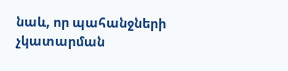նաև, որ պահանջների չկատարման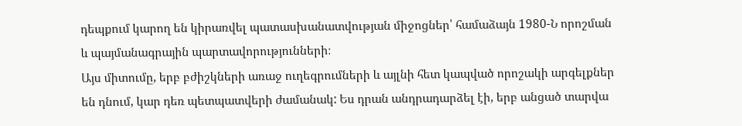դեպքում կարող են կիրառվել պատասխանատվության միջոցներ՝ համաձայն 1980-Ն որոշման և պայմանագրային պարտավորությունների։
Այս միտումը, երբ բժիշկների առաջ ուղեգրումների և այլնի հետ կապված որոշակի արգելքներ են դնում, կար դեռ պետպատվերի ժամանակ: Ես դրան անդրադարձել էի, երբ անցած տարվա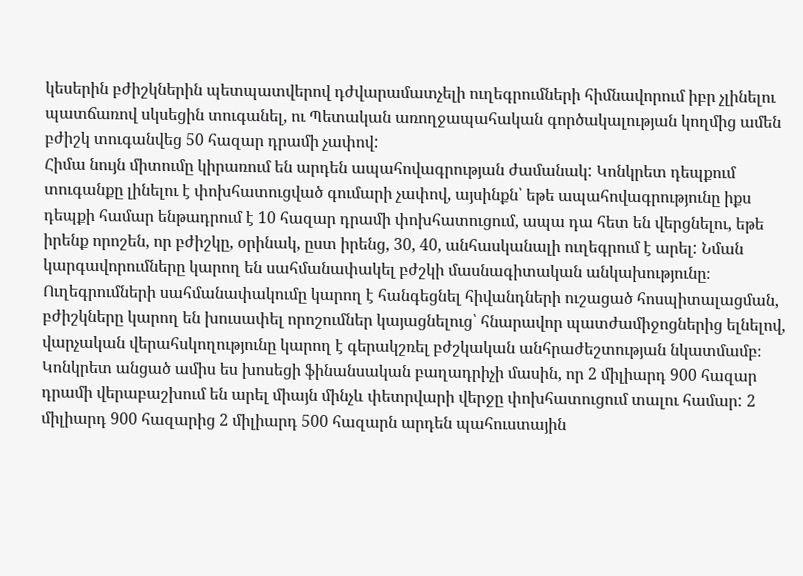կեսերին բժիշկներին պետպատվերով դժվարամատչելի ուղեգրումների հիմնավորում իբր չլինելու պատճառով սկսեցին տուգանել, ու Պետական առողջապահական գործակալության կողմից ամեն բժիշկ տուգանվեց 50 հազար դրամի չափով:
Հիմա նույն միտումը կիրառում են արդեն ապահովագրության ժամանակ: Կոնկրետ դեպքում տուգանքը լինելու է փոխհատուցված գումարի չափով, այսինքն՝ եթե ապահովագրությունը իքս դեպքի համար ենթադրում է 10 հազար դրամի փոխհատուցում, ապա դա հետ են վերցնելու, եթե իրենք որոշեն, որ բժիշկը, օրինակ, ըստ իրենց, 30, 40, անհասկանալի ուղեգրում է արել: Նման կարգավորումները կարող են սահմանափակել բժշկի մասնագիտական անկախությունը։
Ուղեգրումների սահմանափակումը կարող է հանգեցնել հիվանդների ուշացած հոսպիտալացման, բժիշկները կարող են խուսափել որոշումներ կայացնելուց՝ հնարավոր պատժամիջոցներից ելնելով, վարչական վերահսկողությունը կարող է գերակշռել բժշկական անհրաժեշտության նկատմամբ։
Կոնկրետ անցած ամիս ես խոսեցի ֆինանսական բաղադրիչի մասին, որ 2 միլիարդ 900 հազար դրամի վերաբաշխում են արել միայն մինչև փետրվարի վերջը փոխհատուցում տալու համար: 2 միլիարդ 900 հազարից 2 միլիարդ 500 հազարն արդեն պահուստային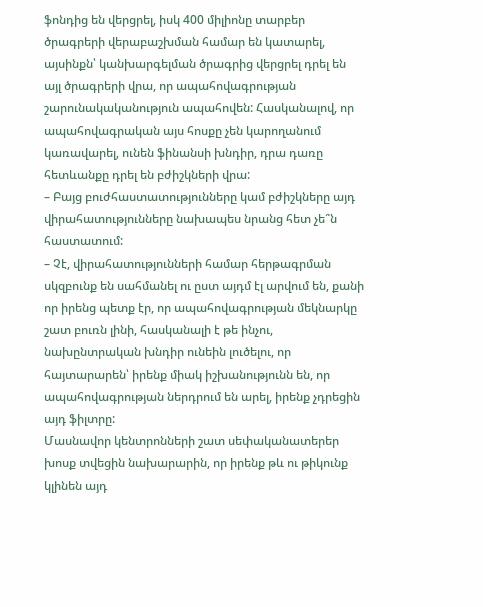ֆոնդից են վերցրել, իսկ 400 միլիոնը տարբեր ծրագրերի վերաբաշխման համար են կատարել, այսինքն՝ կանխարգելման ծրագրից վերցրել դրել են այլ ծրագրերի վրա, որ ապահովագրության շարունակականություն ապահովեն: Հասկանալով, որ ապահովագրական այս հոսքը չեն կարողանում կառավարել, ունեն ֆինանսի խնդիր, դրա դառը հետևանքը դրել են բժիշկների վրա:
– Բայց բուժհաստատությունները կամ բժիշկները այդ վիրահատությունները նախապես նրանց հետ չե՞ն հաստատում:
– Չէ, վիրահատությունների համար հերթագրման սկզբունք են սահմանել ու ըստ այդմ էլ արվում են, քանի որ իրենց պետք էր, որ ապահովագրության մեկնարկը շատ բուռն լինի, հասկանալի է թե ինչու, նախընտրական խնդիր ունեին լուծելու, որ հայտարարեն՝ իրենք միակ իշխանությունն են, որ ապահովագրության ներդրում են արել, իրենք չդրեցին այդ ֆիլտրը:
Մասնավոր կենտրոնների շատ սեփականատերեր խոսք տվեցին նախարարին, որ իրենք թև ու թիկունք կլինեն այդ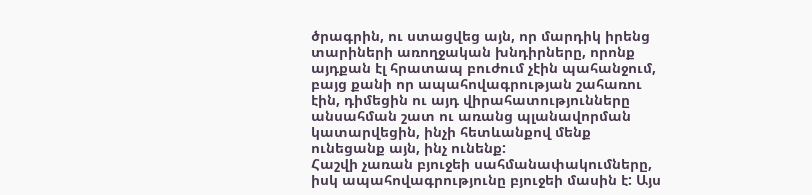ծրագրին, ու ստացվեց այն, որ մարդիկ իրենց տարիների առողջական խնդիրները, որոնք այդքան էլ հրատապ բուժում չէին պահանջում, բայց քանի որ ապահովագրության շահառու էին, դիմեցին ու այդ վիրահատությունները անսահման շատ ու առանց պլանավորման կատարվեցին, ինչի հետևանքով մենք ունեցանք այն, ինչ ունենք:
Հաշվի չառան բյուջեի սահմանափակումները, իսկ ապահովագրությունը բյուջեի մասին է: Այս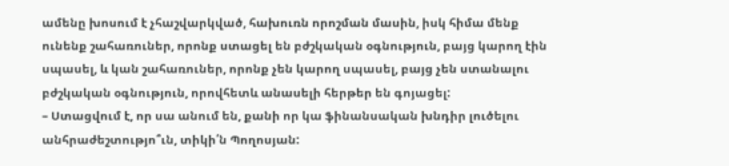ամենը խոսում է չհաշվարկված, հախուռն որոշման մասին, իսկ հիմա մենք ունենք շահառուներ, որոնք ստացել են բժշկական օգնություն, բայց կարող էին սպասել, և կան շահառուներ, որոնք չեն կարող սպասել, բայց չեն ստանալու բժշկական օգնություն, որովհետև անասելի հերթեր են գոյացել:
– Ստացվում է, որ սա անում են, քանի որ կա ֆինանսական խնդիր լուծելու անհրաժեշտությո՞ւն, տիկի՛ն Պողոսյան: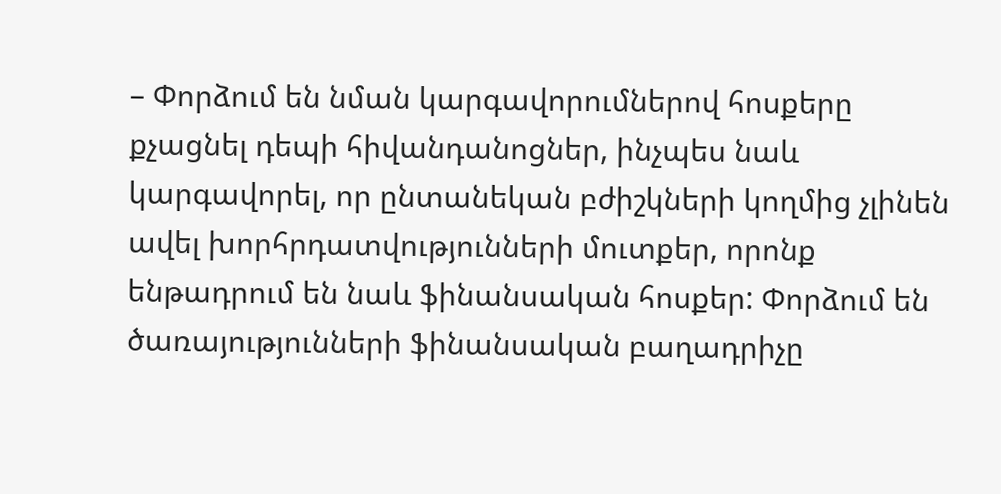– Փորձում են նման կարգավորումներով հոսքերը քչացնել դեպի հիվանդանոցներ, ինչպես նաև կարգավորել, որ ընտանեկան բժիշկների կողմից չլինեն ավել խորհրդատվությունների մուտքեր, որոնք ենթադրում են նաև ֆինանսական հոսքեր: Փորձում են ծառայությունների ֆինանսական բաղադրիչը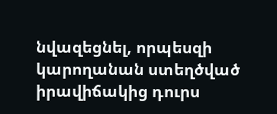նվազեցնել, որպեսզի կարողանան ստեղծված իրավիճակից դուրս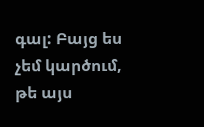գալ: Բայց ես չեմ կարծում, թե այս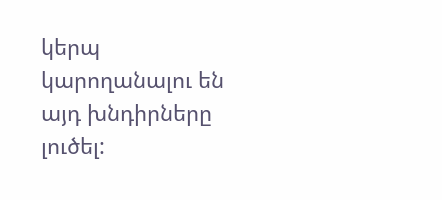կերպ կարողանալու են այդ խնդիրները լուծել: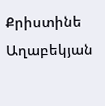Քրիստինե Աղաբեկյան